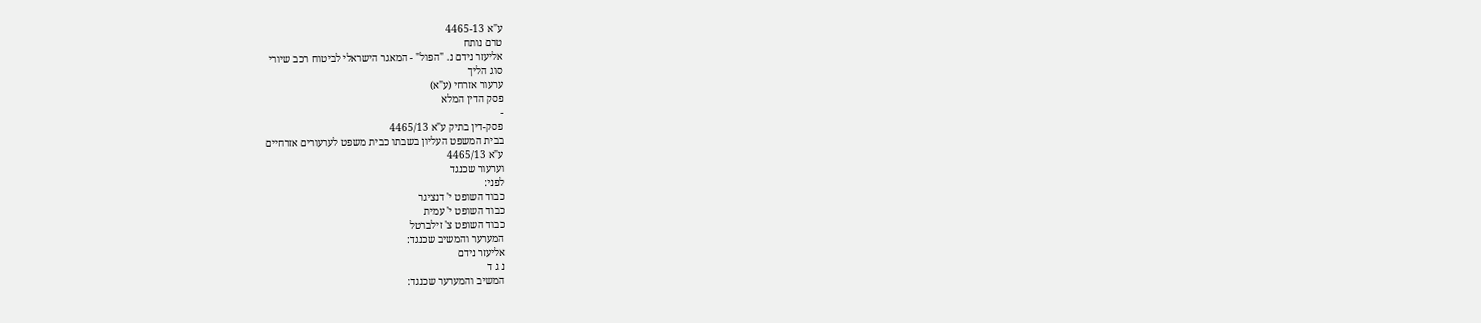ע"א 4465-13
טרם נותח
אליעזר נידם נ. "הפול" - המאגר הישראלי לביטוח רכב שיורי
סוג הליך
ערעור אזרחי (ע"א)
פסק הדין המלא
-
פסק-דין בתיק ע"א 4465/13
בבית המשפט העליון בשבתו כבית משפט לערעורים אזרחיים
ע"א 4465/13
וערעור שכנגד
לפני:
כבוד השופט י' דנציגר
כבוד השופט י' עמית
כבוד השופט צ' זילברטל
המערער והמשיב שכנגד:
אליעזר נידם
נ ג ד
המשיב והמערער שכנגד: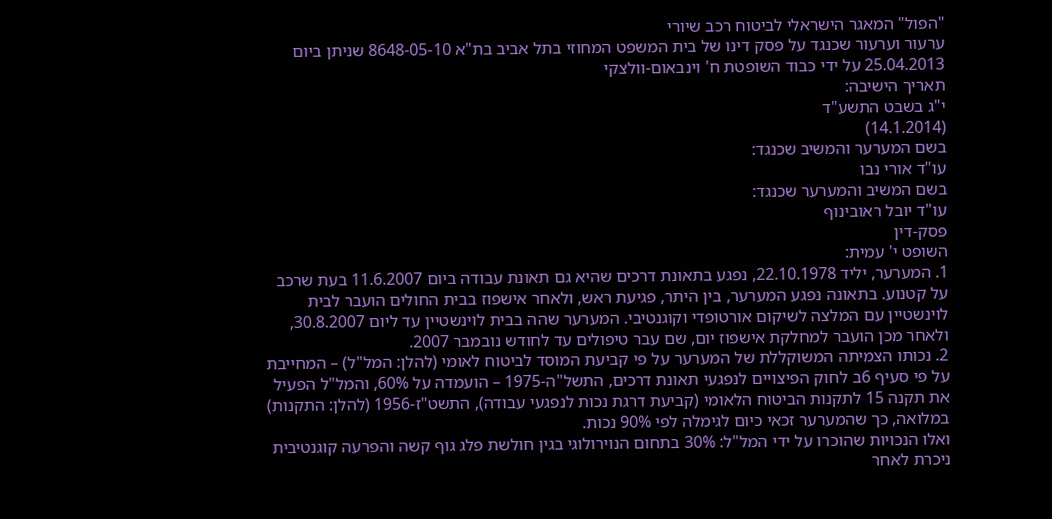"הפול" המאגר הישראלי לביטוח רכב שיורי
ערעור וערעור שכנגד על פסק דינו של בית המשפט המחוזי בתל אביב בת"א 8648-05-10 שניתן ביום 25.04.2013 על ידי כבוד השופטת ח' וינבאום-וולצקי
תאריך הישיבה:
י"ג בשבט התשע"ד
(14.1.2014)
בשם המערער והמשיב שכנגד:
עו"ד אורי נבו
בשם המשיב והמערער שכנגד:
עו"ד יובל ראובינוף
פסק-דין
השופט י' עמית:
1. המערער, יליד 22.10.1978, נפגע בתאונת דרכים שהיא גם תאונת עבודה ביום 11.6.2007 בעת שרכב על קטנוע. בתאונה נפגע המערער, בין היתר, פגיעת ראש, ולאחר אישפוז בבית החולים הועבר לבית לוינשטיין עם המלצה לשיקום אורטופדי וקוגנטיבי. המערער שהה בבית לוינשטיין עד ליום 30.8.2007, ולאחר מכן הועבר למחלקת אישפוז יום, שם עבר טיפולים עד לחודש נובמבר 2007.
2. נכותו הצמיתה המשוקללת של המערער על פי קביעת המוסד לביטוח לאומי (להלן: המל"ל) – המחייבת על פי סעיף 6ב לחוק הפיצויים לנפגעי תאונת דרכים, התשל"ה-1975 – הועמדה על 60%, והמל"ל הפעיל את תקנה 15 לתקנות הביטוח הלאומי (קביעת דרגת נכות לנפגעי עבודה), התשט"ז-1956 (להלן: התקנות) במלואה, כך שהמערער זכאי כיום לגימלה לפי 90% נכות.
ואלו הנכויות שהוכרו על ידי המל"ל: 30% בתחום הנוירולוגי בגין חולשת פלג גוף קשה והפרעה קוגנטיבית ניכרת לאחר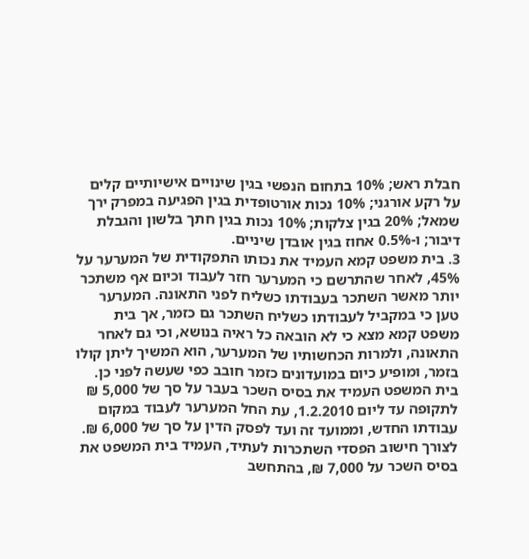חבלת ראש; 10% בתחום הנפשי בגין שינויים אישיותיים קלים על רקע אורגני; 10% נכות אורטופדית בגין הפגיעה במפרק ירך שמאל; 20% בגין צלקות; 10% נכות בגין חתך בלשון והגבלת דיבור; ו-0.5% אחוז בגין אובדן שיניים.
3. בית משפט קמא העמיד את נכותו התפקודית של המערער על 45%, לאחר שהתרשם כי המערער חזר לעבוד וכיום אף משתכר יותר מאשר השתכר בעבודתו כשליח לפני התאונה. המערער טען כי במקביל לעבודתו כשליח השתכר גם כזמר, אך בית משפט קמא מצא כי לא הובאה כל ראיה בנושא, וכי גם לאחר התאונה, ולמרות הכחשותיו של המערער, הוא המשיך ליתן קולו בזמר, ומופיע כיום במועדונים כזמר חובב כפי שעשה לפני כן.
בית המשפט העמיד את בסיס השכר בעבר על סך של 5,000 ₪ לתקופה עד ליום 1.2.2010, עת החל המערער לעבוד במקום עבודתו החדש, וממועד זה ועד לפסק הדין על סך של 6,000 ₪. לצורך חישוב הפסדי השתכרות לעתיד, העמיד בית המשפט את בסיס השכר על 7,000 ₪, בהתחשב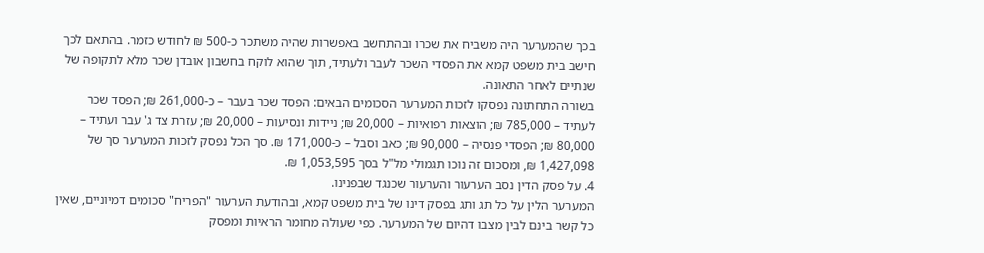בכך שהמערער היה משביח את שכרו ובהתחשב באפשרות שהיה משתכר כ-500 ₪ לחודש כזמר. בהתאם לכך חישב בית משפט קמא את הפסדי השכר לעבר ולעתיד, תוך שהוא לוקח בחשבון אובדן שכר מלא לתקופה של שנתיים לאחר התאונה.
בשורה התחתונה נפסקו לזכות המערער הסכומים הבאים: הפסד שכר בעבר – כ-261,000 ₪; הפסד שכר לעתיד – 785,000 ₪; הוצאות רפואיות – 20,000 ₪; ניידות ונסיעות – 20,000 ₪; עזרת צד ג' עבר ועתיד – 80,000 ₪; הפסדי פנסיה – 90,000 ₪; כאב וסבל – כ-171,000 ₪. סך הכל נפסק לזכות המערער סך של 1,427,098 ₪, ומסכום זה נוכו תגמולי מל"ל בסך 1,053,595 ₪.
4. על פסק הדין נסב הערעור והערעור שכנגד שבפנינו.
המערער הלין על כל תג ותג בפסק דינו של בית משפט קמא, ובהודעת הערעור "הפריח" סכומים דמיוניים, שאין כל קשר בינם לבין מצבו דהיום של המערער. כפי שעולה מחומר הראיות ומפסק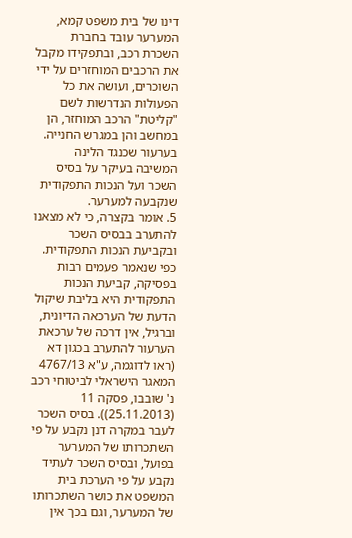דינו של בית משפט קמא, המערער עובד בחברת השכרת רכב, ובתפקידו מקבל את הרכבים המוחזרים על ידי השוכרים, ועושה את כל הפעולות הנדרשות לשם "קליטת" הרכב המוחזר, הן במחשב והן במגרש החנייה.
בערעור שכנגד הלינה המשיבה בעיקר על בסיס השכר ועל הנכות התפקודית שנקבעה למערער.
5. אומר בקצרה, כי לא מצאנו להתערב בבסיס השכר ובקביעת הנכות התפקודית. כפי שנאמר פעמים רבות בפסיקה, קביעת הנכות התפקודית היא בליבת שיקול הדעת של הערכאה הדיונית, וברגיל, אין דרכה של ערכאת הערעור להתערב בכגון דא (ראו לדוגמה, ע"א 4767/13 המאגר הישראלי לביטוחי רכב נ' שובבו, פסקה 11 (25.11.2013)). בסיס השכר לעבר במקרה דנן נקבע על פי השתכרותו של המערער בפועל, ובסיס השכר לעתיד נקבע על פי הערכת בית המשפט את כושר השתכרותו של המערער, וגם בכך אין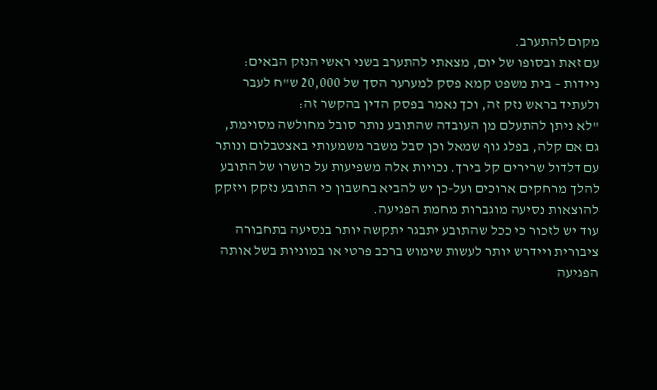מקום להתערב.
עם זאת ובסופו של יום, מצאתי להתערב בשני ראשי הנזק הבאים:
ניידות – בית משפט קמא פסק למערער הסך של 20,000 ש"ח לעבר ולעתיד בראש נזק זה, וכך נאמר בפסק הדין בהקשר זה:
"לא ניתן להתעלם מן העובדה שהתובע נותר סובל מחולשה מסוימת, גם אם קלה, בפלג גוף שמאל וכן סבל משבר משמעותי באצטבלום ונותר עם דלדול שרירים קל בירך. נכויות אלה משפיעות על כושרו של התובע להלך מרחקים ארוכים ועל-כן יש להביא בחשבון כי התובע נזקק ויזקק להוצאות נסיעה מוגברות מחמת הפגיעה.
עוד יש לזכור כי ככל שהתובע יתבגר יתקשה יותר בנסיעה בתחבורה ציבורית ויידרש יותר לעשות שימוש ברכב פרטי או במוניות בשל אותה הפגיעה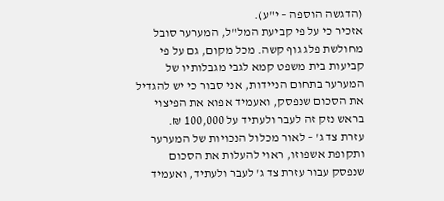(הדגשה הוספה – י"ע).
אזכיר כי על פי קביעת המל"ל, המערער סובל מחולשת פלג גוף קשה. מכל מקום, גם על פי קביעות בית משפט קמא לגבי מגבלותיו של המערער בתחום הניידות, אני סבור כי יש להגדיל את הסכום שנפסק, ואעמיד אפוא את הפיצוי בראש נזק זה לעבר ולעתיד על 100,000 ₪.
עזרת צד ג' – לאור מכלול הנכויות של המערער ותקופת אשפוזו, ראוי להעלות את הסכום שנפסק עבור עזרת צד ג' לעבר ולעתיד, ואעמיד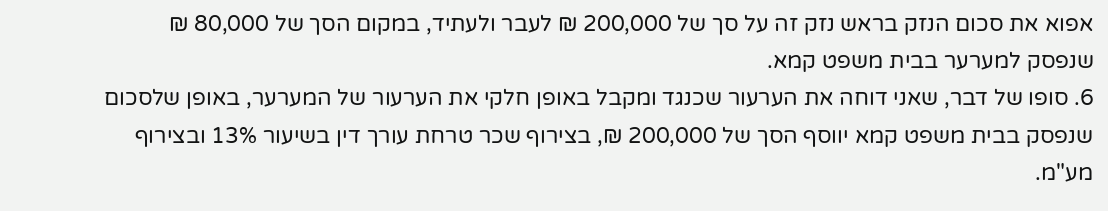אפוא את סכום הנזק בראש נזק זה על סך של 200,000 ₪ לעבר ולעתיד, במקום הסך של 80,000 ₪ שנפסק למערער בבית משפט קמא.
6. סופו של דבר, שאני דוחה את הערעור שכנגד ומקבל באופן חלקי את הערעור של המערער, באופן שלסכום שנפסק בבית משפט קמא יווסף הסך של 200,000 ₪, בצירוף שכר טרחת עורך דין בשיעור 13% ובצירוף מע"מ.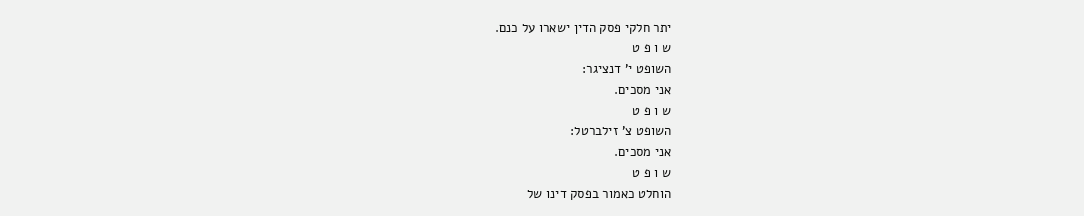יתר חלקי פסק הדין ישארו על כנם.
ש ו פ ט
השופט י' דנציגר:
אני מסכים.
ש ו פ ט
השופט צ' זילברטל:
אני מסכים.
ש ו פ ט
הוחלט כאמור בפסק דינו של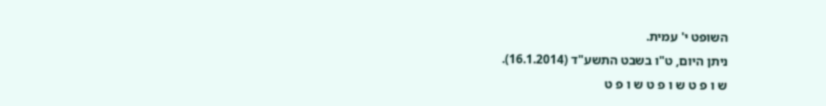השופט י' עמית.
ניתן היום, ט"ו בשבט התשע"ד (16.1.2014).
ש ו פ ט ש ו פ ט ש ו פ ט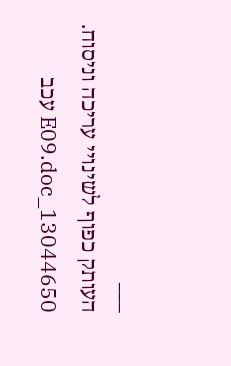___
העותק כפוף לשינויי עריכה וניסוח. 13044650_E09.doc עכב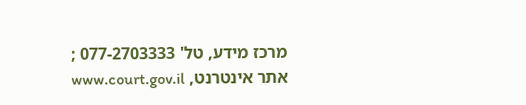מרכז מידע, טל' 077-2703333 ; אתר אינטרנט, www.court.gov.il